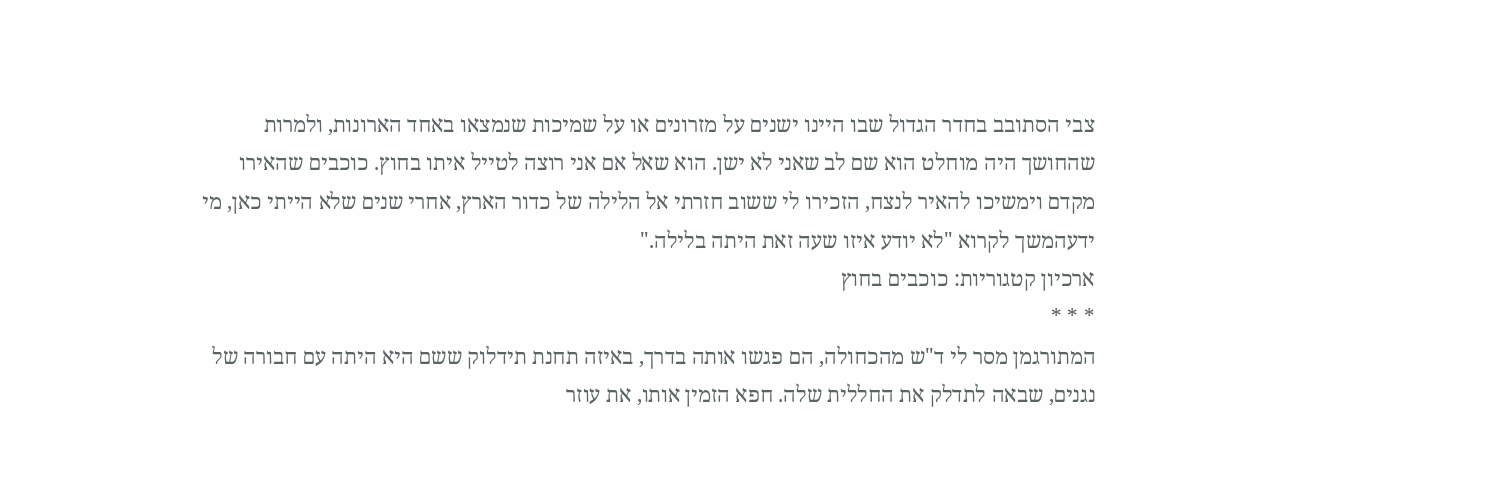צבי הסתובב בחדר הגדול שבו היינו ישנים על מזרונים או על שמיכות שנמצאו באחד הארונות, ולמרות שהחושך היה מוחלט הוא שם לב שאני לא ישן. הוא שאל אם אני רוצה לטייל איתו בחוץ. כוכבים שהאירו מקדם וימשיכו להאיר לנצח, הזכירו לי ששוב חזרתי אל הלילה של כדור הארץ, אחרי שנים שלא הייתי כאן, מי ידעהמשך לקרוא "לא יודע איזו שעה זאת היתה בלילה."
ארכיון קטגוריות: כוכבים בחוץ
* * *
המתורגמן מסר לי ד"ש מהכחולה, הם פגשו אותה בדרך, באיזה תחנת תידלוק ששם היא היתה עם חבורה של נגנים, שבאה לתדלק את החללית שלה. חפא הזמין אותו, את עוזר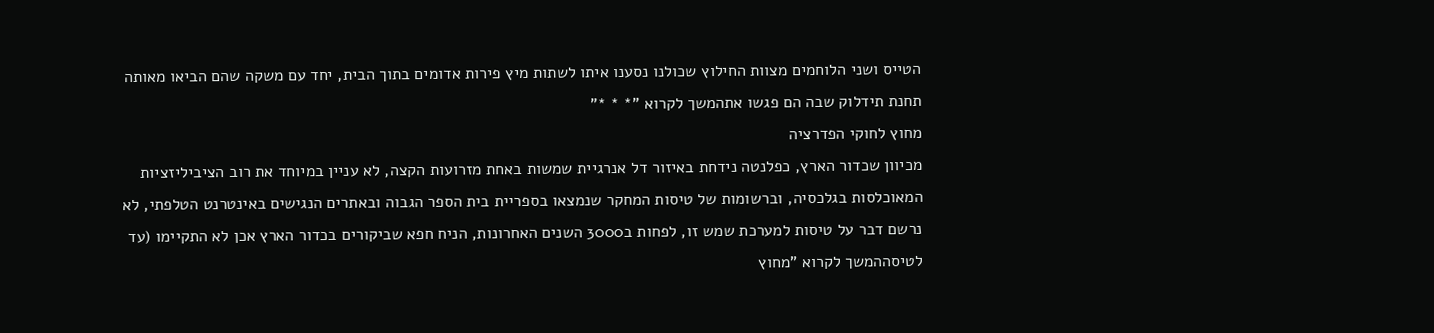הטייס ושני הלוחמים מצוות החילוץ שכולנו נסענו איתו לשתות מיץ פירות אדומים בתוך הבית, יחד עם משקה שהם הביאו מאותה תחנת תידלוק שבה הם פגשו אתהמשך לקרוא "* * *"
מחוץ לחוקי הפדרציה
מכיוון שכדור הארץ, כפלנטה נידחת באיזור דל אנרגיית שמשות באחת מזרועות הקצה, לא עניין במיוחד את רוב הציביליזציות המאוכלסות בגלכסיה, וברשומות של טיסות המחקר שנמצאו בספריית בית הספר הגבוה ובאתרים הנגישים באינטרנט הטלפתי, לא נרשם דבר על טיסות למערכת שמש זו, לפחות ב3000 השנים האחרונות, הניח חפא שביקורים בכדור הארץ אכן לא התקיימו (עד לטיסההמשך לקרוא "מחוץ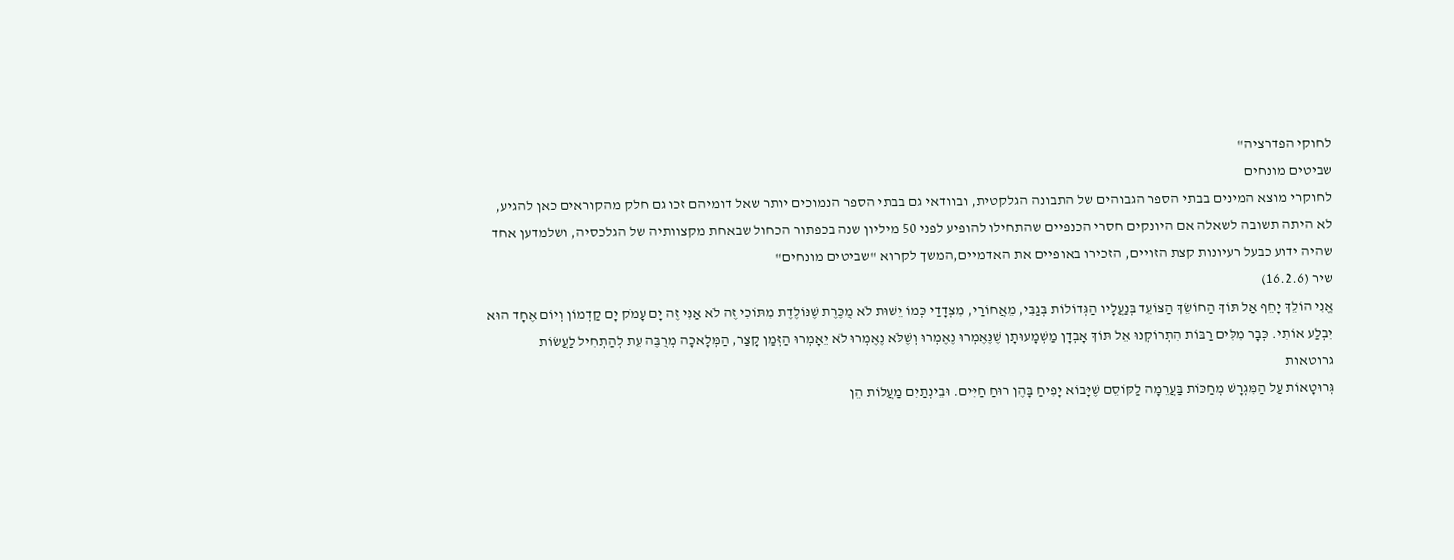לחוקי הפדרציה"
שביטים מונחים
לחוקרי מוצא המינים בבתי הספר הגבוהים של התבונה הגלקטית, ובוודאי גם בבתי הספר הנמוכים יותר שאל דומיהם זכו גם חלק מהקוראים כאן להגיע, לא היתה תשובה לשאלה אם היונקים חסרי הכנפיים שהתחילו להופיע לפני 50 מיליון שנה בכפתור הכחול שבאחת מקצוותיה של הגלכסיה, ושלמדען אחד שהיה ידוע כבעל רעיונות קצת הזויים, הזכירו באופיים את האדמיים,המשך לקרוא "שביטים מונחים"
שיר (16.2.6)
אֱנִי הוֹלֵךְ יָחֵף אַל תּוֹךְ הַחוֹשֵׂךְ הַצּוֹעֵד בְּנַעֲלָיו הַגְּדוֹלוֹת בְּגַבִּי, מֵאֲחוֹרַי, מִצְּדָדַי כְּמוֹ יֵשׁוּת לֹא מֻכֶּרֶת שֶׁנּוֹלֶדֶת מִתּוֹכִי זֶה לֹא אַנִּי זֶה יָם עָמֹק יָם קַדְמוֹן וְיוֹם אֶחָד הוּא יִבְלַע אוֹתִי. כְּבָר מִלִּים רַבּוֹת הִתְרוֹקְנוּ אֵל תּוֹךְ אָבְדָן מַשְׁמָעוּתָן שֶׁנֶּאֶמְרוּ נֶאֶמְרוּ וְשֶׁלֹּא נֶאֶמְרוּ לֹא יֵאָמְרוּ הַזְּמַן קָצַר, הַמְּלָאכָה מְרֻבֶּה עֵת לְהַתְחִיל לַעֲשׂוֹת
גרוטאות
גְּרוּטָאוֹת עַל הַמִּגְרָשׁ מְחַכּוֹת בַּעֲרֵמָה לַקּוֹסֵם שֶׁיָּבוֹא יָפִיחַ בָּהֶן רוּחַ חַיִּים. וּבֵינְתַיִם מַעֲלוֹת הֵן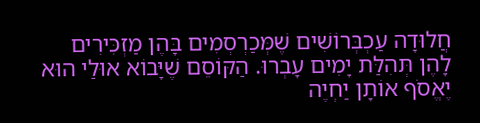חֲלוּדָה עַכְבְּרוֹשִׁים שֶׁמְּכַרְסְמִים בָּהֶן מַזְכִּירִים לָהֶן תְּהִלַּת יָמִים עָבְרוּ. הַקּוֹסֵם שֶׁיָּבוֹא אוּלַי הוּא יֶאֱסֹף אוֹתָן יַחְיֶה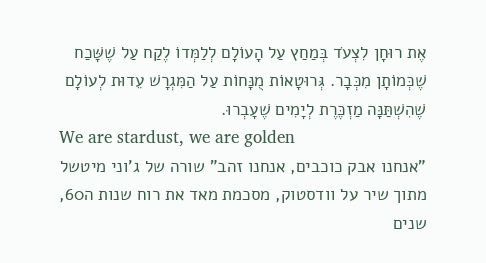אֶת רוּחָן לִצְעֹד בְּמַחַץ עַל הָעוֹלָם לְלַמְּדוֹ לֶקַח עַל שֶׁשָּׁכַח שֶׁכְּמוֹתָן מִכְּבָר. גְּרוּטָאוֹת מֻנָּחוֹת עַל הַמִּגְרָשׁ עֵדוּת לְעוֹלָם שֶׁהִשְׁתַּנָּה מַזְכֶּרֶת לְיָמִים שֶׁעָבְרוּ.
We are stardust, we are golden
"אנחנו אבק כוכבים, אנחנו זהב" שורה של ג'וני מיטשל מתוך שיר על וודסטוק, מסכמת מאד את רוח שנות ה60, שנים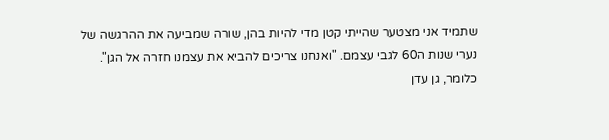שתמיד אני מצטער שהייתי קטן מדי להיות בהן, שורה שמביעה את ההרגשה של נערי שנות ה60 לגבי עצמם. "ואנחנו צריכים להביא את עצמנו חזרה אל הגן". כלומר, גן עדן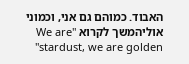האבוד. כמוהם גם אני, וכמוני אוליהמשך לקרוא "We are stardust, we are golden"